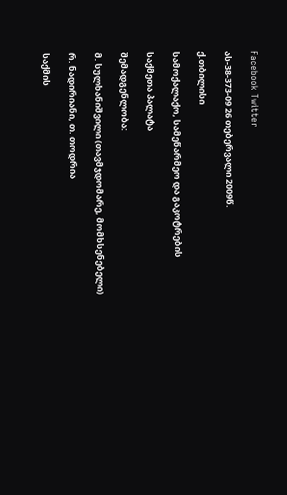Facebook Twitter

ას-38-373-09 26 თებერვალი 2009წ.

ქ.თბილისი

სამოქალაქო, სამეწარმეო და გაკოტრების

საქმეთა პალატა

შემადგენლობა:

მ. სულხანიშვილი (თავმჯდომარე, მომხსენებელი)

რ. ნადირიანი, თ. თოდრია

საქმის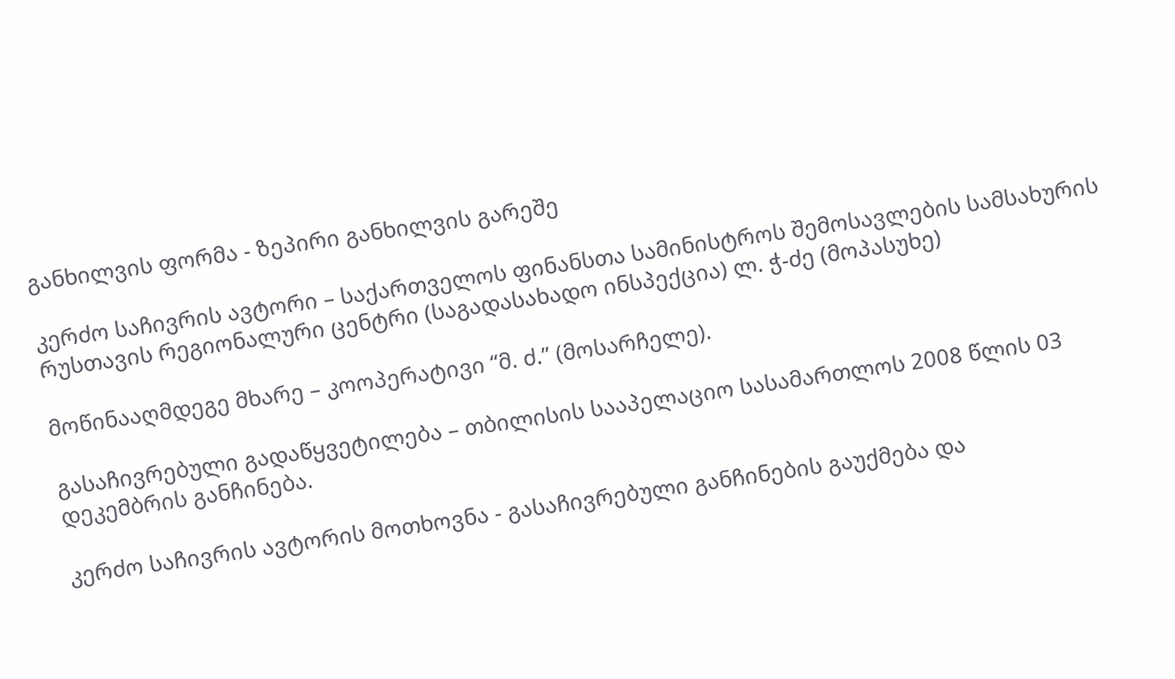განხილვის ფორმა - ზეპირი განხილვის გარეშე

კერძო საჩივრის ავტორი – საქართველოს ფინანსთა სამინისტროს შემოსავლების სამსახურის რუსთავის რეგიონალური ცენტრი (საგადასახადო ინსპექცია) ლ. ჭ-ძე (მოპასუხე)

მოწინააღმდეგე მხარე – კოოპერატივი “მ. ძ.” (მოსარჩელე).

გასაჩივრებული გადაწყვეტილება – თბილისის სააპელაციო სასამართლოს 2008 წლის 03 დეკემბრის განჩინება.

კერძო საჩივრის ავტორის მოთხოვნა - გასაჩივრებული განჩინების გაუქმება და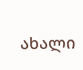ახალი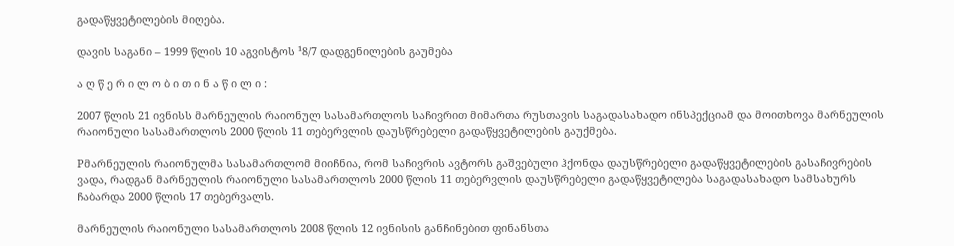გადაწყვეტილების მიღება.

დავის საგანი – 1999 წლის 10 აგვისტოს ¹8/7 დადგენილების გაუმება

ა ღ წ ე რ ი ლ ო ბ ი თ ი ნ ა წ ი ლ ი :

2007 წლის 21 ივნისს მარნეულის რაიონულ სასამართლოს საჩივრით მიმართა რუსთავის საგადასახადო ინსპექციამ და მოითხოვა მარნეულის რაიონული სასამართლოს 2000 წლის 11 თებერვლის დაუსწრებელი გადაწყვეტილების გაუქმება.

Pმარნეულის რაიონულმა სასამართლომ მიიჩნია, რომ საჩივრის ავტორს გაშვებული ჰქონდა დაუსწრებელი გადაწყვეტილების გასაჩივრების ვადა, რადგან მარნეულის რაიონული სასამართლოს 2000 წლის 11 თებერვლის დაუსწრებელი გადაწყვეტილება საგადასახადო სამსახურს ჩაბარდა 2000 წლის 17 თებერვალს.

მარნეულის რაიონული სასამართლოს 2008 წლის 12 ივნისის განჩინებით ფინანსთა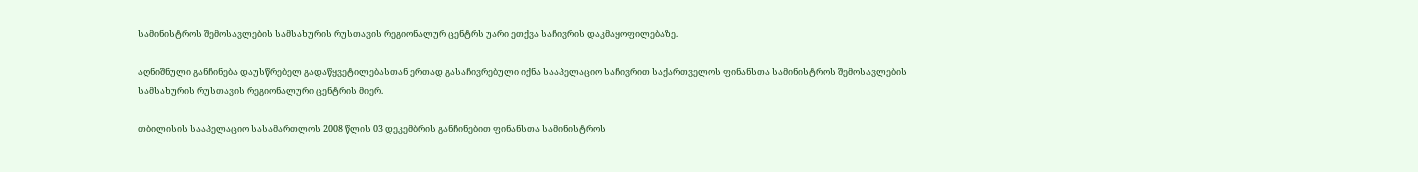სამინისტროს შემოსავლების სამსახურის რუსთავის რეგიონალურ ცენტრს უარი ეთქვა საჩივრის დაკმაყოფილებაზე.

აღნიშნული განჩინება დაუსწრებელ გადაწყვეტილებასთან ერთად გასაჩივრებული იქნა სააპელაციო საჩივრით საქართველოს ფინანსთა სამინისტროს შემოსავლების სამსახურის რუსთავის რეგიონალური ცენტრის მიერ.

თბილისის სააპელაციო სასამართლოს 2008 წლის 03 დეკემბრის განჩინებით ფინანსთა სამინისტროს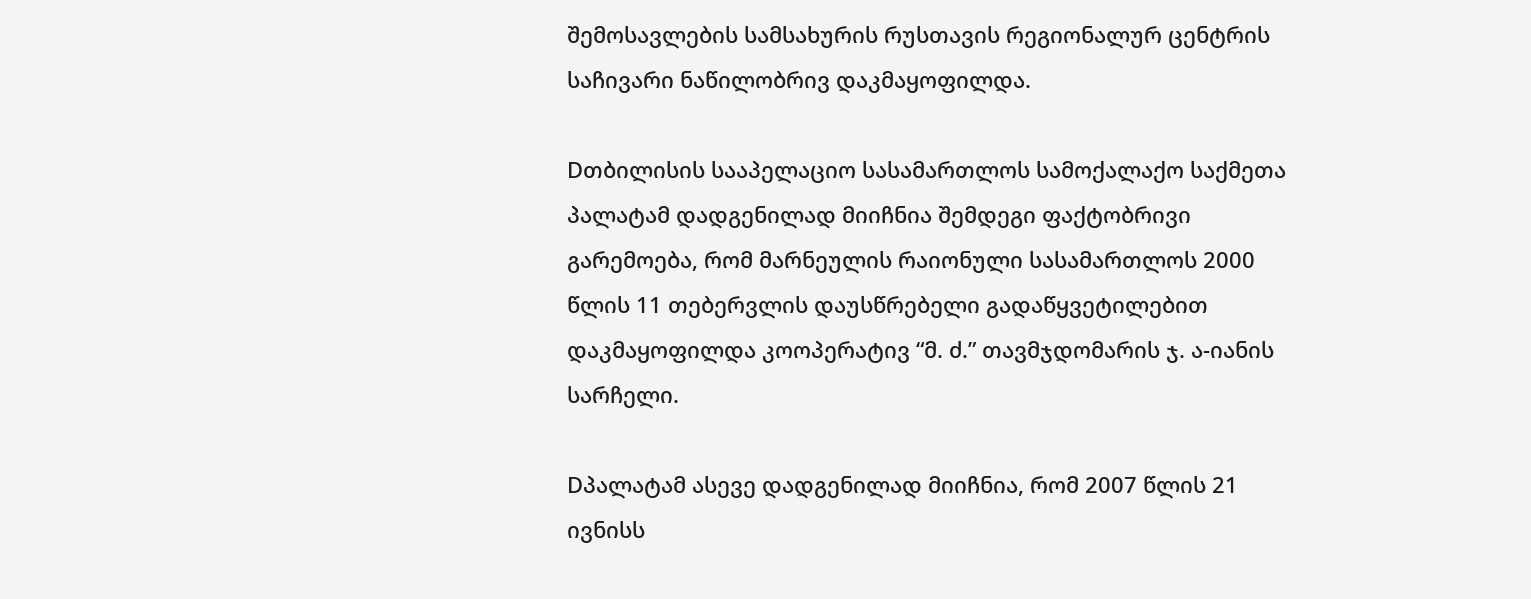შემოსავლების სამსახურის რუსთავის რეგიონალურ ცენტრის საჩივარი ნაწილობრივ დაკმაყოფილდა.

Dთბილისის სააპელაციო სასამართლოს სამოქალაქო საქმეთა პალატამ დადგენილად მიიჩნია შემდეგი ფაქტობრივი გარემოება, რომ მარნეულის რაიონული სასამართლოს 2000 წლის 11 თებერვლის დაუსწრებელი გადაწყვეტილებით დაკმაყოფილდა კოოპერატივ “მ. ძ.” თავმჯდომარის ჯ. ა-იანის სარჩელი.

Dპალატამ ასევე დადგენილად მიიჩნია, რომ 2007 წლის 21 ივნისს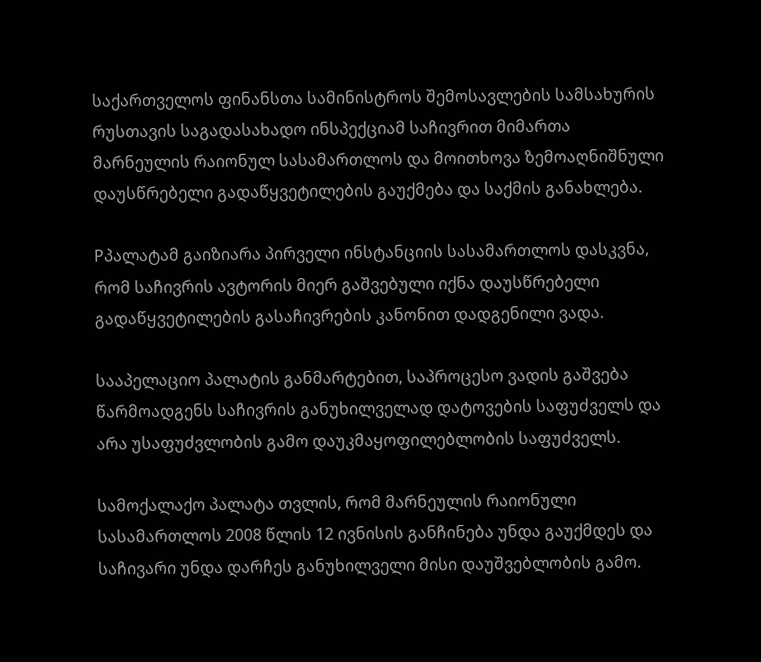საქართველოს ფინანსთა სამინისტროს შემოსავლების სამსახურის რუსთავის საგადასახადო ინსპექციამ საჩივრით მიმართა მარნეულის რაიონულ სასამართლოს და მოითხოვა ზემოაღნიშნული დაუსწრებელი გადაწყვეტილების გაუქმება და საქმის განახლება.

Pპალატამ გაიზიარა პირველი ინსტანციის სასამართლოს დასკვნა, რომ საჩივრის ავტორის მიერ გაშვებული იქნა დაუსწრებელი გადაწყვეტილების გასაჩივრების კანონით დადგენილი ვადა.

სააპელაციო პალატის განმარტებით, საპროცესო ვადის გაშვება წარმოადგენს საჩივრის განუხილველად დატოვების საფუძველს და არა უსაფუძვლობის გამო დაუკმაყოფილებლობის საფუძველს.

სამოქალაქო პალატა თვლის, რომ მარნეულის რაიონული სასამართლოს 2008 წლის 12 ივნისის განჩინება უნდა გაუქმდეს და საჩივარი უნდა დარჩეს განუხილველი მისი დაუშვებლობის გამო.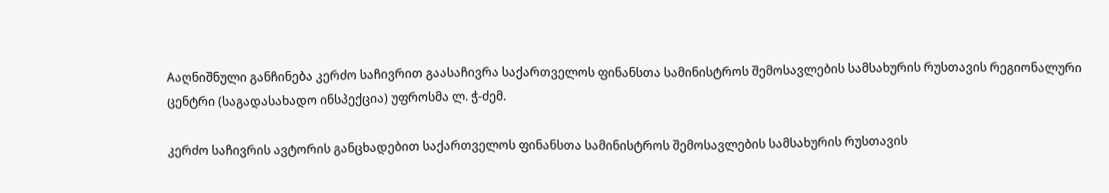Aაღნიშნული განჩინება კერძო საჩივრით გაასაჩივრა საქართველოს ფინანსთა სამინისტროს შემოსავლების სამსახურის რუსთავის რეგიონალური ცენტრი (საგადასახადო ინსპექცია) უფროსმა ლ. ჭ-ძემ.

კერძო საჩივრის ავტორის განცხადებით საქართველოს ფინანსთა სამინისტროს შემოსავლების სამსახურის რუსთავის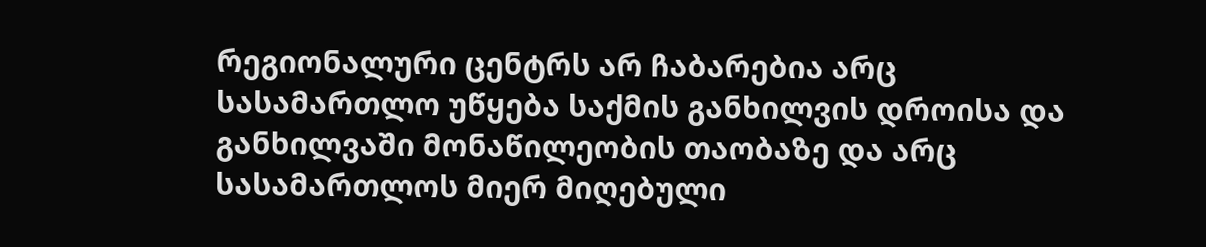რეგიონალური ცენტრს არ ჩაბარებია არც სასამართლო უწყება საქმის განხილვის დროისა და განხილვაში მონაწილეობის თაობაზე და არც სასამართლოს მიერ მიღებული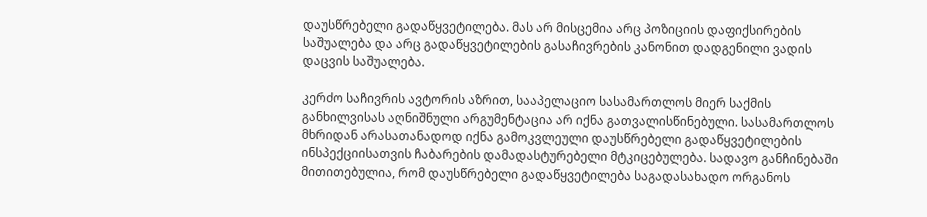დაუსწრებელი გადაწყვეტილება. მას არ მისცემია არც პოზიციის დაფიქსირების საშუალება და არც გადაწყვეტილების გასაჩივრების კანონით დადგენილი ვადის დაცვის საშუალება.

კერძო საჩივრის ავტორის აზრით, სააპელაციო სასამართლოს მიერ საქმის განხილვისას აღნიშნული არგუმენტაცია არ იქნა გათვალისწინებული. სასამართლოს მხრიდან არასათანადოდ იქნა გამოკვლეული დაუსწრებელი გადაწყვეტილების ინსპექციისათვის ჩაბარების დამადასტურებელი მტკიცებულება. სადავო განჩინებაში მითითებულია, რომ დაუსწრებელი გადაწყვეტილება საგადასახადო ორგანოს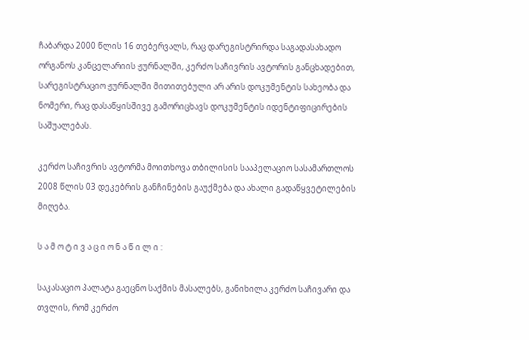ჩაბარდა 2000 წლის 16 თებერვალს, რაც დარეგისტრირდა საგადასახადო ორგანოს კანცელარიის ჟურნალში, კერძო საჩივრის ავტორის განცხადებით, სარეგისტრაციო ჟურნალში მითითებული არ არის დოკუმენტის სახეობა და ნომერი, რაც დასაწყისშივე გამორიცხავს დოკუმენტის იდენტიფიცირების საშუალებას.

კერძო საჩივრის ავტორმა მოითხოვა თბილისის სააპელაციო სასამართლოს 2008 წლის 03 დეკებრის განჩინების გაუქმება და ახალი გადაწყვეტილების მიღება.

ს ა მ ო ტ ი ვ ა ც ი ო ნ ა წ ი ლ ი :

საკასაციო პალატა გაეცნო საქმის მასალებს, განიხილა კერძო საჩივარი და თვლის, რომ კერძო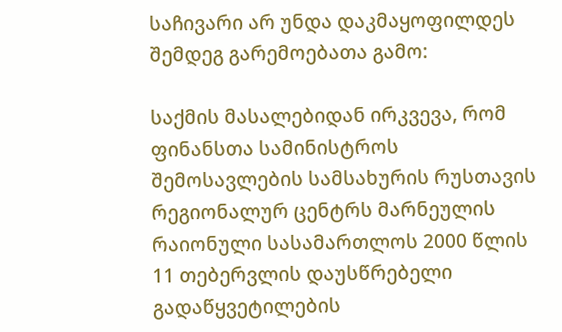საჩივარი არ უნდა დაკმაყოფილდეს შემდეგ გარემოებათა გამო:

საქმის მასალებიდან ირკვევა, რომ ფინანსთა სამინისტროს შემოსავლების სამსახურის რუსთავის რეგიონალურ ცენტრს მარნეულის რაიონული სასამართლოს 2000 წლის 11 თებერვლის დაუსწრებელი გადაწყვეტილების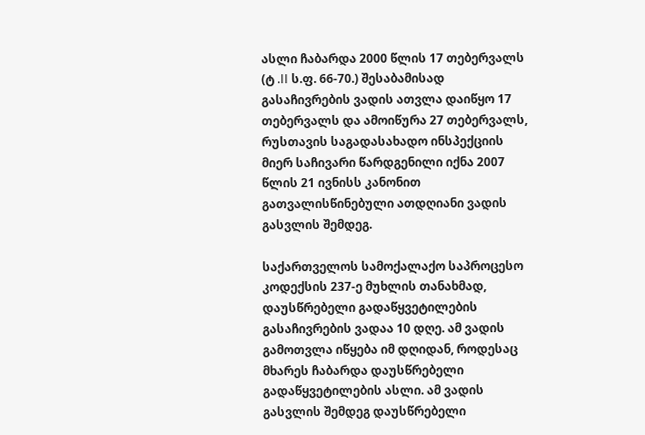ასლი ჩაბარდა 2000 წლის 17 თებერვალს (ტ .II ს.ფ. 66-70.) შესაბამისად გასაჩივრების ვადის ათვლა დაიწყო 17 თებერვალს და ამოიწურა 27 თებერვალს, რუსთავის საგადასახადო ინსპექციის მიერ საჩივარი წარდგენილი იქნა 2007 წლის 21 ივნისს კანონით გათვალისწინებული ათდღიანი ვადის გასვლის შემდეგ.

საქართველოს სამოქალაქო საპროცესო კოდექსის 237-ე მუხლის თანახმად, დაუსწრებელი გადაწყვეტილების გასაჩივრების ვადაა 10 დღე. ამ ვადის გამოთვლა იწყება იმ დღიდან, როდესაც მხარეს ჩაბარდა დაუსწრებელი გადაწყვეტილების ასლი. ამ ვადის გასვლის შემდეგ დაუსწრებელი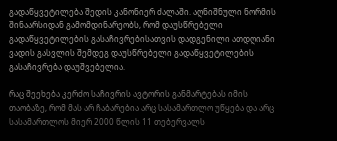გადაწყვეტილება შედის კანონიერ ძალაში. აღნიშნული ნორმის შინაარსიდან გამომდინარეობს, რომ დაუსწრებელი გადაწყვეტილების გასაჩივრებისათვის დადგენილი ათდღიანი ვადის გასვლის შემდეგ დაუსწრებელი გადაწყვეტილების გასაჩივრება დაუშვებელია.

რაც შეეხება კერძო საჩივრის ავტორის განმარტებას იმის თაობაზე, რომ მას არ ჩაბარებია არც სასამართლო უწყება და არც სასამართლოს მიერ 2000 წლის 11 თებერვალს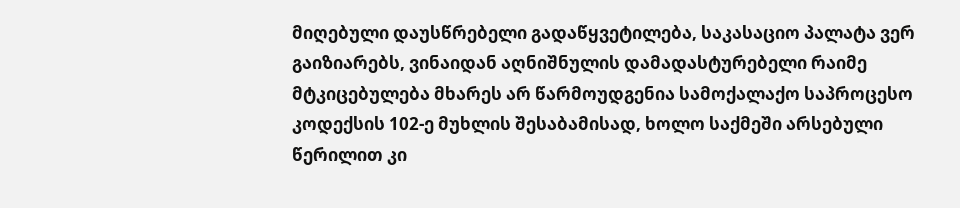მიღებული დაუსწრებელი გადაწყვეტილება, საკასაციო პალატა ვერ გაიზიარებს, ვინაიდან აღნიშნულის დამადასტურებელი რაიმე მტკიცებულება მხარეს არ წარმოუდგენია სამოქალაქო საპროცესო კოდექსის 102-ე მუხლის შესაბამისად, ხოლო საქმეში არსებული წერილით კი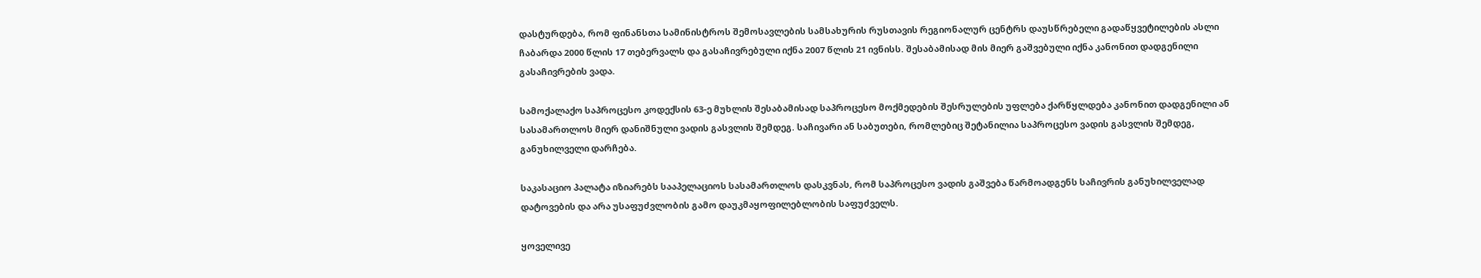დასტურდება, რომ ფინანსთა სამინისტროს შემოსავლების სამსახურის რუსთავის რეგიონალურ ცენტრს დაუსწრებელი გადაწყვეტილების ასლი ჩაბარდა 2000 წლის 17 თებერვალს და გასაჩივრებული იქნა 2007 წლის 21 ივნისს. შესაბამისად მის მიერ გაშვებული იქნა კანონით დადგენილი გასაჩივრების ვადა.

სამოქალაქო საპროცესო კოდექსის 63-ე მუხლის შესაბამისად საპროცესო მოქმედების შესრულების უფლება ქარწყლდება კანონით დადგენილი ან სასამართლოს მიერ დანიშნული ვადის გასვლის შემდეგ. საჩივარი ან საბუთები, რომლებიც შეტანილია საპროცესო ვადის გასვლის შემდეგ, განუხილველი დარჩება.

საკასაციო პალატა იზიარებს სააპელაციოს სასამართლოს დასკვნას, რომ საპროცესო ვადის გაშვება წარმოადგენს საჩივრის განუხილველად დატოვების და არა უსაფუძვლობის გამო დაუკმაყოფილებლობის საფუძველს.

ყოველივე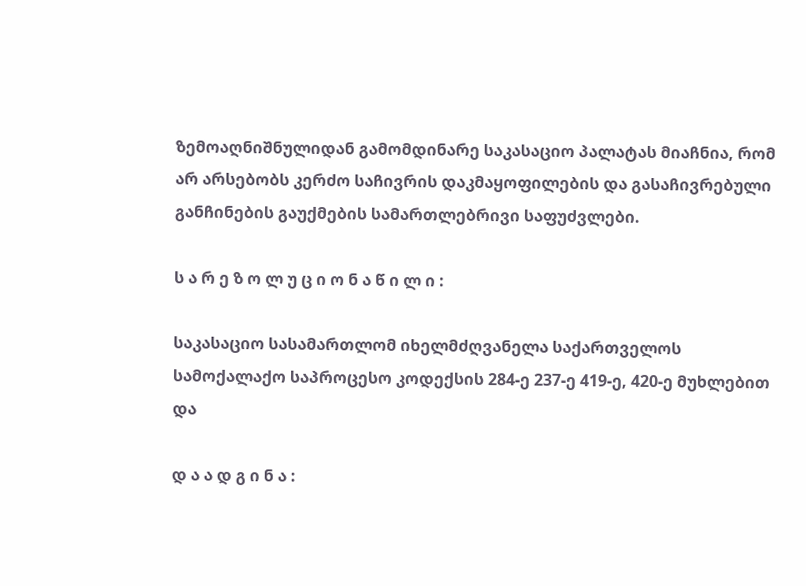ზემოაღნიშნულიდან გამომდინარე საკასაციო პალატას მიაჩნია, რომ არ არსებობს კერძო საჩივრის დაკმაყოფილების და გასაჩივრებული განჩინების გაუქმების სამართლებრივი საფუძვლები.

ს ა რ ე ზ ო ლ უ ც ი ო ნ ა წ ი ლ ი :

საკასაციო სასამართლომ იხელმძღვანელა საქართველოს სამოქალაქო საპროცესო კოდექსის 284-ე 237-ე 419-ე, 420-ე მუხლებით და

დ ა ა დ გ ი ნ ა :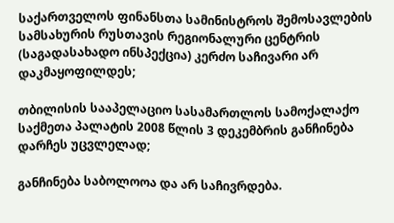საქართველოს ფინანსთა სამინისტროს შემოსავლების სამსახურის რუსთავის რეგიონალური ცენტრის (საგადასახადო ინსპექცია) კერძო საჩივარი არ დაკმაყოფილდეს;

თბილისის სააპელაციო სასამართლოს სამოქალაქო საქმეთა პალატის 2008 წლის 3 დეკემბრის განჩინება დარჩეს უცვლელად;

განჩინება საბოლოოა და არ საჩივრდება.